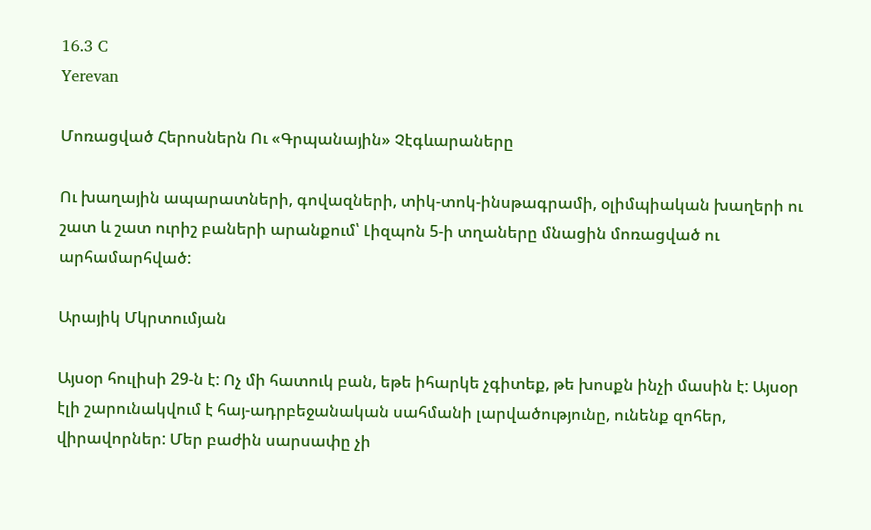16.3 C
Yerevan

Մոռացված Հերոսներն Ու «Գրպանային» Չէգևարաները

Ու խաղային ապարատների, գովազների, տիկ-տոկ-ինսթագրամի, օլիմպիական խաղերի ու շատ և շատ ուրիշ բաների արանքում՝ Լիզպոն 5‑ի տղաները մնացին մոռացված ու արհամարհված:

Արայիկ Մկրտումյան

Այսօր հուլիսի 29‑ն է: Ոչ մի հատուկ բան, եթե իհարկե չգիտեք, թե խոսքն ինչի մասին է: Այսօր էլի շարունակվում է հայ-ադրբեջանական սահմանի լարվածությունը, ունենք զոհեր, վիրավորներ: Մեր բաժին սարսափը չի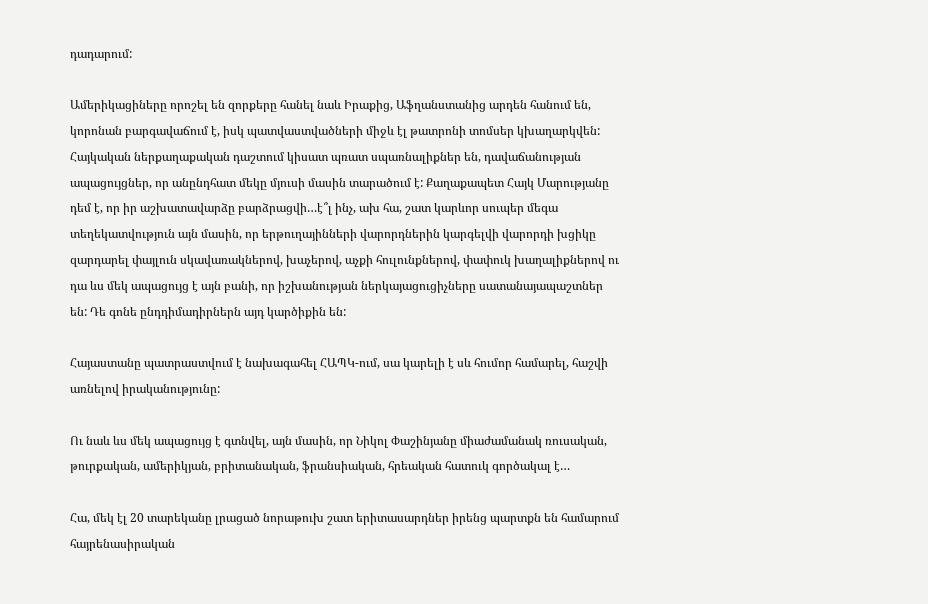դադարում:

Ամերիկացիները որոշել են զորքերը հանել նաև Իրաքից, Աֆղանստանից արդեն հանում են, կորոնան բարգավաճում է, իսկ պատվաստվածների միջև էլ թատրոնի տոմսեր կխաղարկվեն: Հայկական ներքաղաքական դաշտում կիսատ պռատ սպառնալիքներ են, դավաճանության ապացույցներ, որ անընդհատ մեկը մյուսի մասին տարածում է: Քաղաքապետ Հայկ Մարությանը դեմ է, որ իր աշխատավարձը բարձրացվի…է՞լ ինչ, ախ հա, շատ կարևոր սուպեր մեգա տեղեկատվություն այն մասին, որ երթուղայինների վարորդներին կարգելվի վարորդի խցիկը զարդարել փայլուն սկավառակներով, խաչերով, աչքի հուլունքներով, փափուկ խաղալիքներով ու դա ևս մեկ ապացույց է այն բանի, որ իշխանության ներկայացուցիչները սատանայապաշտներ են: Դե գոնե ընդդիմադիրներն այդ կարծիքին են:

Հայաստանը պատրաստվում է նախագահել ՀԱՊԿ-ում, սա կարելի է սև հումոր համարել, հաշվի առնելով իրականությունը:

Ու նաև ևս մեկ ապացույց է գտնվել, այն մասին, որ Նիկոլ Փաշինյանը միաժամանակ ռուսական, թուրքական, ամերիկյան, բրիտանական, ֆրանսիական, հրեական հատուկ գործակալ է…

Հա, մեկ էլ 20 տարեկանը լրացած նորաթուխ շատ երիտասարդներ իրենց պարտքն են համարում հայրենասիրական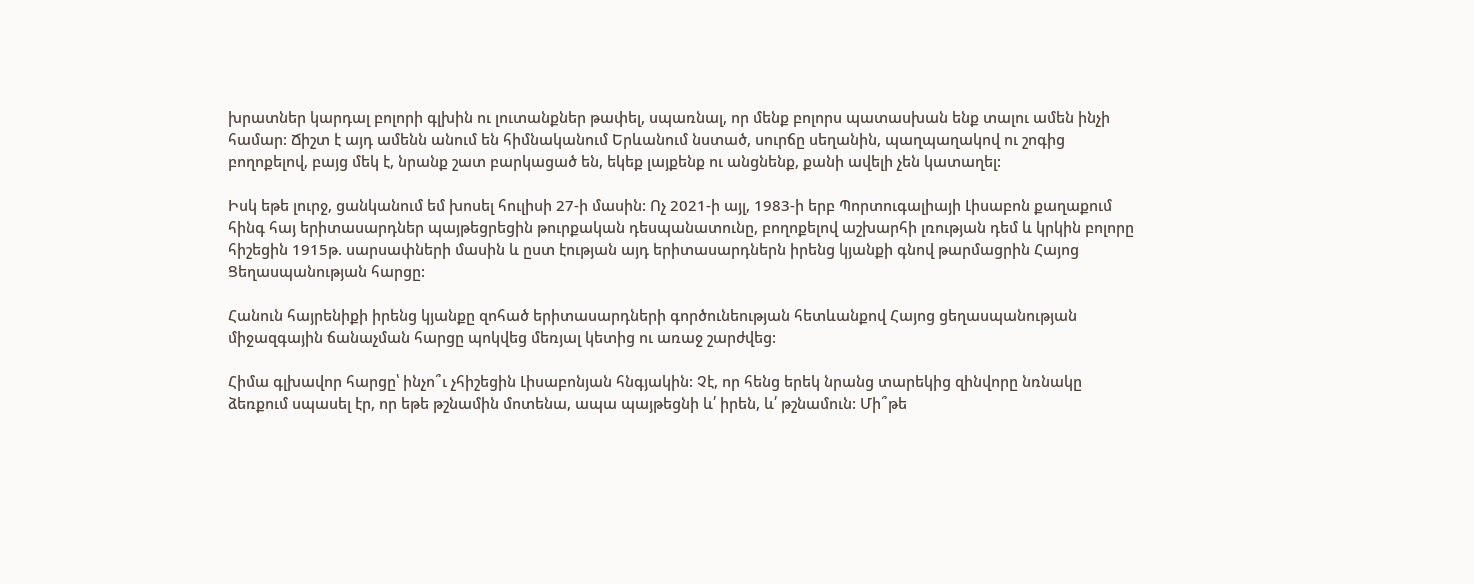խրատներ կարդալ բոլորի գլխին ու լուտանքներ թափել, սպառնալ, որ մենք բոլորս պատասխան ենք տալու ամեն ինչի համար: Ճիշտ է այդ ամենն անում են հիմնականում Երևանում նստած, սուրճը սեղանին, պաղպաղակով ու շոգից բողոքելով, բայց մեկ է, նրանք շատ բարկացած են, եկեք լայքենք ու անցնենք, քանի ավելի չեն կատաղել:

Իսկ եթե լուրջ, ցանկանում եմ խոսել հուլիսի 27‑ի մասին: Ոչ 2021‑ի այլ, 1983‑ի երբ Պորտուգալիայի Լիսաբոն քաղաքում հինգ հայ երիտասարդներ պայթեցրեցին թուրքական դեսպանատունը, բողոքելով աշխարհի լռության դեմ և կրկին բոլորը հիշեցին 1915թ. սարսափների մասին և ըստ էության այդ երիտասարդներն իրենց կյանքի գնով թարմացրին Հայոց Ցեղասպանության հարցը:

Հանուն հայրենիքի իրենց կյանքը զոհած երիտասարդների գործունեության հետևանքով Հայոց ցեղասպանության միջազգային ճանաչման հարցը պոկվեց մեռյալ կետից ու առաջ շարժվեց:

Հիմա գլխավոր հարցը՝ ինչո՞ւ չհիշեցին Լիսաբոնյան հնգյակին: Չէ, որ հենց երեկ նրանց տարեկից զինվորը նռնակը ձեռքում սպասել էր, որ եթե թշնամին մոտենա, ապա պայթեցնի և՛ իրեն, և՛ թշնամուն: Մի՞թե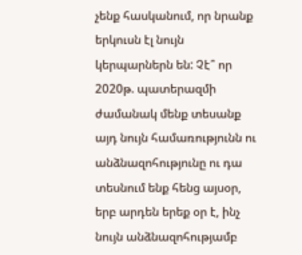չենք հասկանում, որ նրանք երկուսն էլ նույն կերպարներն են: Չէ՞ որ 2020թ. պատերազմի ժամանակ մենք տեսանք այդ նույն համառությունն ու անձնազոհությունը ու դա տեսնում ենք հենց այսօր, երբ արդեն երեք օր է, ինչ նույն անձնազոհությամբ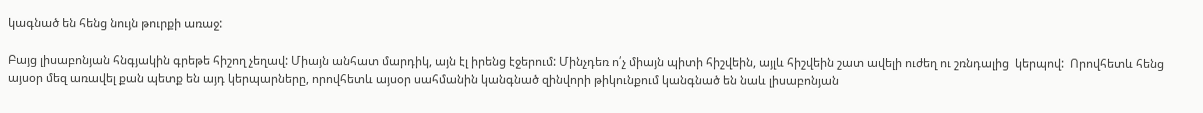կագնած են հենց նույն թուրքի առաջ:

Բայց լիսաբոնյան հնգյակին գրեթե հիշող չեղավ: Միայն անհատ մարդիկ, այն էլ իրենց էջերում: Մինչդեռ ո՛չ միայն պիտի հիշվեին, այլև հիշվեին շատ ավելի ուժեղ ու շռնդալից  կերպով:  Որովհետև հենց այսօր մեզ առավել քան պետք են այդ կերպարները, որովհետև այսօր սահմանին կանգնած զինվորի թիկունքում կանգնած են նաև լիսաբոնյան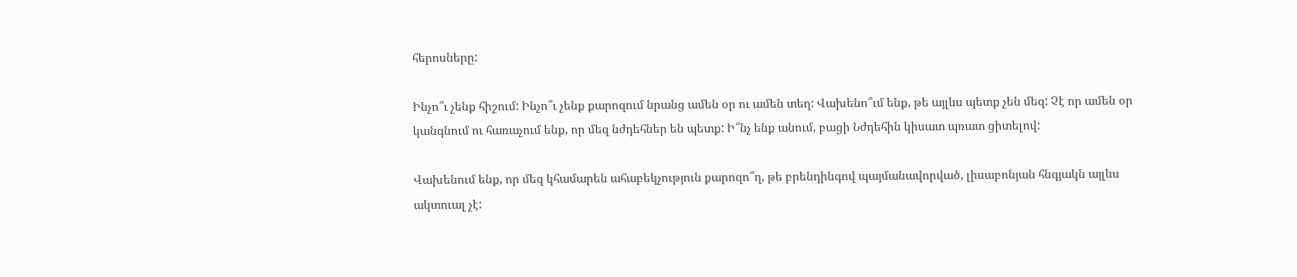հերոսները:

Ինչո՞ւ չենք հիշում: Ինչո՞ւ չենք քարոզում նրանց ամեն օր ու ամեն տեղ: Վախենո՞ւմ ենք, թե այլևս պետք չեն մեզ: Չէ որ ամեն օր կանգնում ու հառաչում ենք, որ մեզ նժդեհներ են պետք: Ի՞նչ ենք անում, բացի Նժդեհին կիսատ պռատ ցիտելով:

Վախենում ենք, որ մեզ կհամարեն ահաբեկչություն քարոզո՞ղ, թե բրենդինգով պայմանավորված, լիսաբոնյան հնգյակն այլևս ակտուալ չէ: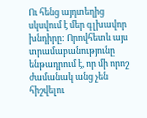Ու հենց այդտեղից սկսվում է մեր գլխավոր խնդիրը: Որովհետև այս տրամաբանությունը ենթադրում է, որ մի որոշ ժամանակ անց չեն հիշվելու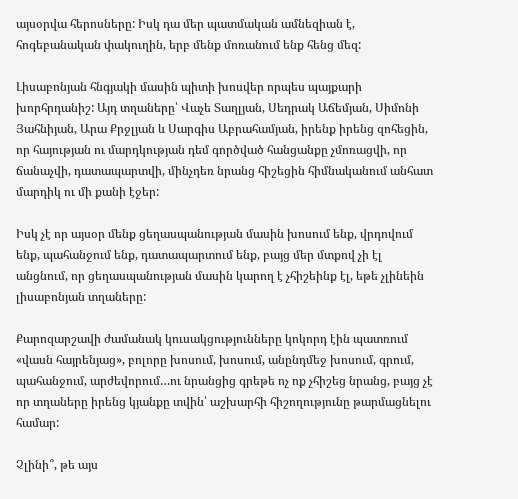այսօրվա հերոսները: Իսկ դա մեր պատմական ամնեզիան է, հոգեբանական փակուղին, երբ մենք մոռանում ենք հենց մեզ:

Լիսաբոնյան հնգյակի մասին պիտի խոսվեր որպես պայքարի խորհրդանիշ: Այդ տղաները՝ Վաչե Տաղլյան, Սեդրակ Աճեմյան, Սիմոնի Յահնիյան, Արա Քրջլյան և Սարգիս Աբրահամյան, իրենք իրենց զոհեցին, որ հայության ու մարդկության դեմ գործված հանցանքը չմոռացվի, որ ճանաչվի, դատապարտվի, մինչդեռ նրանց հիշեցին հիմնականում անհատ մարդիկ ու մի քանի էջեր:

Իսկ չէ որ այսօր մենք ցեղասպանության մասին խոսում ենք, վրդովում ենք, պահանջում ենք, դատապարտում ենք, բայց մեր մտքով չի էլ անցնում, որ ցեղասպանության մասին կարող է չհիշեինք էլ, եթե չլինեին լիսաբոնյան տղաները:

Քարոզարշավի ժամանակ կուսակցությունները կոկորդ էին պատռում «վասն հայրենյաց», բոլորը խոսում, խոսում, անընդմեջ խոսում, գրում, պահանջում, արժեվորում…ու նրանցից գրեթե ոչ ոք չհիշեց նրանց, բայց չէ որ տղաները իրենց կյանքը տվին՝ աշխարհի հիշողությունը թարմացնելու համար:

Չլինի՞, թե այս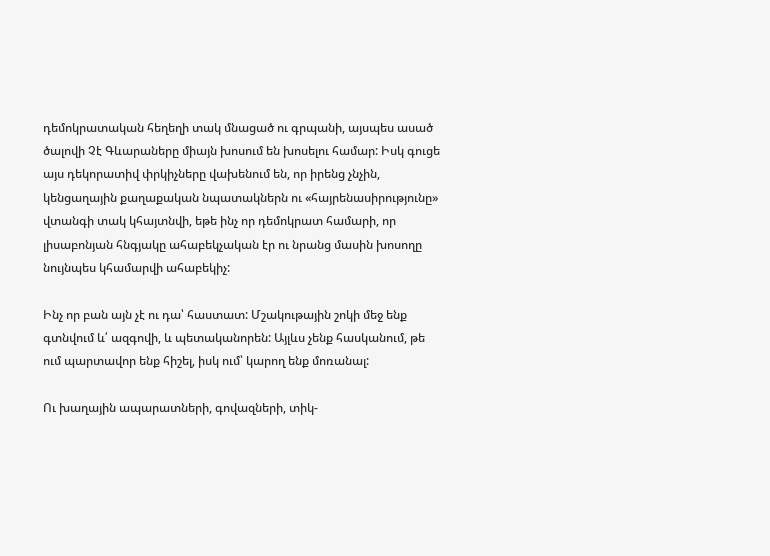դեմոկրատական հեղեղի տակ մնացած ու գրպանի, այսպես ասած ծալովի Չէ Գևարաները միայն խոսում են խոսելու համար: Իսկ գուցե այս դեկորատիվ փրկիչները վախենում են, որ իրենց չնչին, կենցաղային քաղաքական նպատակներն ու «հայրենասիրությունը» վտանգի տակ կհայտնվի, եթե ինչ որ դեմոկրատ համարի, որ լիսաբոնյան հնգյակը ահաբեկչական էր ու նրանց մասին խոսողը նույնպես կհամարվի ահաբեկիչ:

Ինչ որ բան այն չէ ու դա՝ հաստատ: Մշակութային շոկի մեջ ենք գտնվում և՛ ազգովի, և պետականորեն: Այլևս չենք հասկանում, թե ում պարտավոր ենք հիշել, իսկ ում՝ կարող ենք մոռանալ:

Ու խաղային ապարատների, գովազների, տիկ-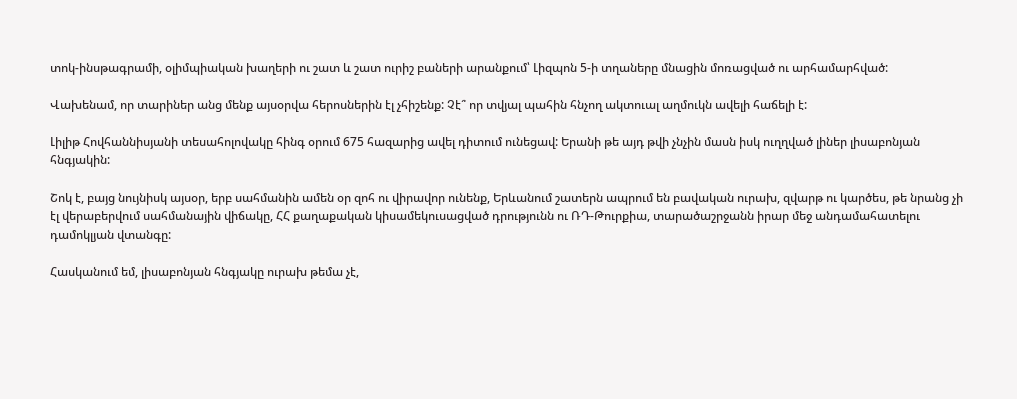տոկ-ինսթագրամի, օլիմպիական խաղերի ու շատ և շատ ուրիշ բաների արանքում՝ Լիզպոն 5‑ի տղաները մնացին մոռացված ու արհամարհված:

Վախենամ, որ տարիներ անց մենք այսօրվա հերոսներին էլ չհիշենք: Չէ՞ որ տվյալ պահին հնչող ակտուալ աղմուկն ավելի հաճելի է:

Լիլիթ Հովհաննիսյանի տեսահոլովակը հինգ օրում 675 հազարից ավել դիտում ունեցավ: Երանի թե այդ թվի չնչին մասն իսկ ուղղված լիներ լիսաբոնյան հնգյակին:

Շոկ է, բայց նույնիսկ այսօր, երբ սահմանին ամեն օր զոհ ու վիրավոր ունենք, Երևանում շատերն ապրում են բավական ուրախ, զվարթ ու կարծես, թե նրանց չի էլ վերաբերվում սահմանային վիճակը, ՀՀ քաղաքական կիսամեկուսացված դրությունն ու ՌԴ-Թուրքիա, տարածաշրջանն իրար մեջ անդամահատելու դամոկլյան վտանգը:

Հասկանում եմ, լիսաբոնյան հնգյակը ուրախ թեմա չէ,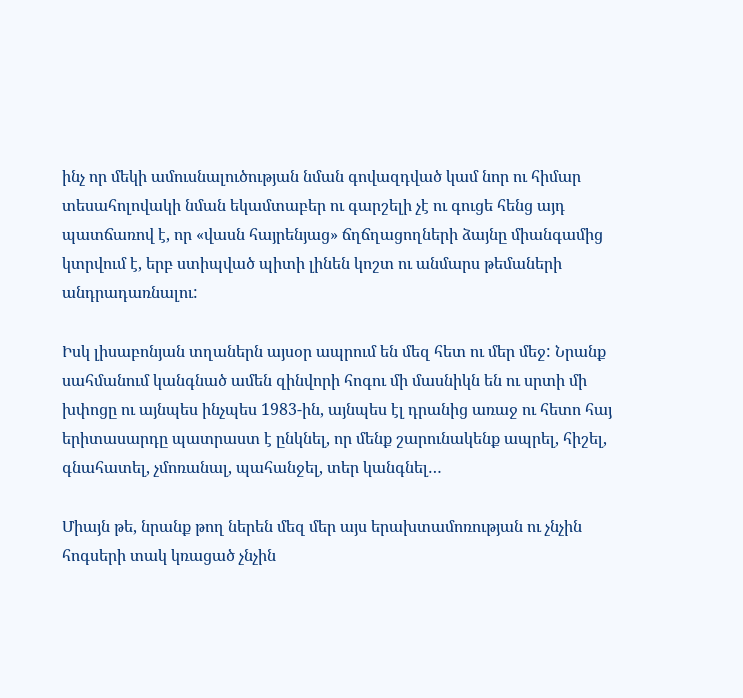ինչ որ մեկի ամուսնալուծության նման գովազդված կամ նոր ու հիմար տեսահոլովակի նման եկամտաբեր ու գարշելի չէ ու գուցե հենց այդ պատճառով է, որ «վասն հայրենյաց» ճղճղացողների ձայնը միանգամից կտրվում է, երբ ստիպված պիտի լինեն կոշտ ու անմարս թեմաների անդրադառնալու:

Իսկ լիսաբոնյան տղաներն այսօր ապրում են մեզ հետ ու մեր մեջ: Նրանք սահմանում կանգնած ամեն զինվորի հոգու մի մասնիկն են ու սրտի մի խփոցը ու այնպես ինչպես 1983-ին, այնպես էլ դրանից առաջ ու հետո հայ երիտասարդը պատրաստ է ընկնել, որ մենք շարունակենք ապրել, հիշել, գնահատել, չմոռանալ, պահանջել, տեր կանգնել…

Միայն թե, նրանք թող ներեն մեզ մեր այս երախտամոռության ու չնչին հոգսերի տակ կռացած չնչին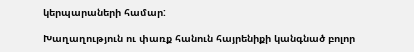կերպարաների համար:

Խաղաղություն ու փառք հանուն հայրենիքի կանգնած բոլոր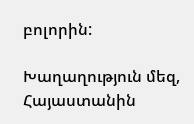բոլորին:

Խաղաղություն մեզ, Հայաստանին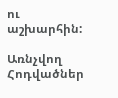ու աշխարհին:

Առնչվող Հոդվածներ